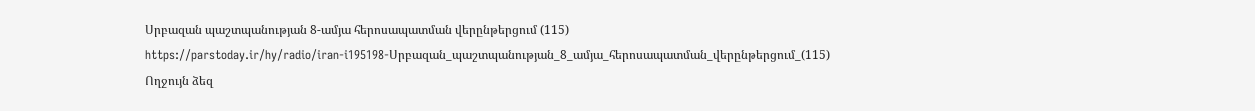Սրբազան պաշտպանության 8-ամյա հերոսապատման վերընթերցում (115)
https://parstoday.ir/hy/radio/iran-i195198-Սրբազան_պաշտպանության_8_ամյա_հերոսապատման_վերընթերցում_(115)
Ողջույն ձեզ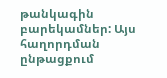թանկագին բարեկամներ: Այս հաղորդման ընթացքում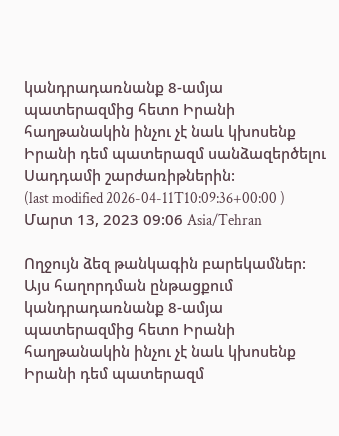կանդրադառնանք 8-ամյա պատերազմից հետո Իրանի հաղթանակին ինչու չէ նաև կխոսենք Իրանի դեմ պատերազմ սանձազերծելու Սադդամի շարժառիթներին:
(last modified 2026-04-11T10:09:36+00:00 )
Մարտ 13, 2023 09:06 Asia/Tehran

Ողջույն ձեզ թանկագին բարեկամներ: Այս հաղորդման ընթացքում կանդրադառնանք 8-ամյա պատերազմից հետո Իրանի հաղթանակին ինչու չէ նաև կխոսենք Իրանի դեմ պատերազմ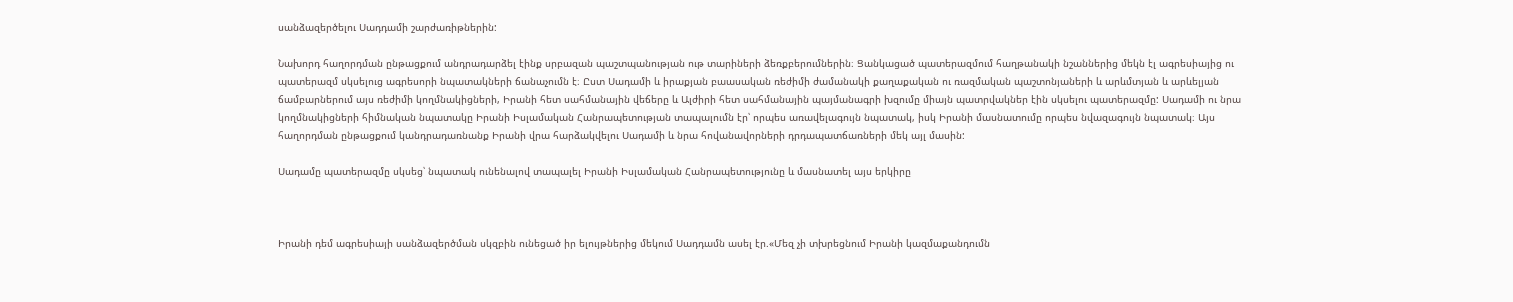սանձազերծելու Սադդամի շարժառիթներին:

Նախորդ հաղորդման ընթացքում անդրադարձել էինք սրբազան պաշտպանության ութ տարիների ձեռքբերումներին։ Ցանկացած պատերազմում հաղթանակի նշաններից մեկն էլ ագրեսիայից ու պատերազմ սկսելուց ագրեսորի նպատակների ճանաչումն է։ Ըստ Սադամի և իրաքյան բաասական ռեժիմի ժամանակի քաղաքական ու ռազմական պաշտոնյաների և արևմտյան և արևելյան ճամբարներում այս ռեժիմի կողմնակիցների, Իրանի հետ սահմանային վեճերը և Ալժիրի հետ սահմանային պայմանագրի խզումը միայն պատրվակներ էին սկսելու պատերազմը: Սադամի ու նրա կողմնակիցների հիմնական նպատակը Իրանի Իսլամական Հանրապետության տապալումն էր՝ որպես առավելագույն նպատակ, իսկ Իրանի մասնատումը որպես նվազագույն նպատակ։ Այս հաղորդման ընթացքում կանդրադառնանք Իրանի վրա հարձակվելու Սադամի և նրա հովանավորների դրդապատճառների մեկ այլ մասին:

Սադամը պատերազմը սկսեց՝ նպատակ ունենալով տապալել Իրանի Իսլամական Հանրապետությունը և մասնատել այս երկիրը



Իրանի դեմ ագրեսիայի սանձազերծման սկզբին ունեցած իր ելույթներից մեկում Սադդամն ասել էր.«Մեզ չի տխրեցնում Իրանի կազմաքանդումն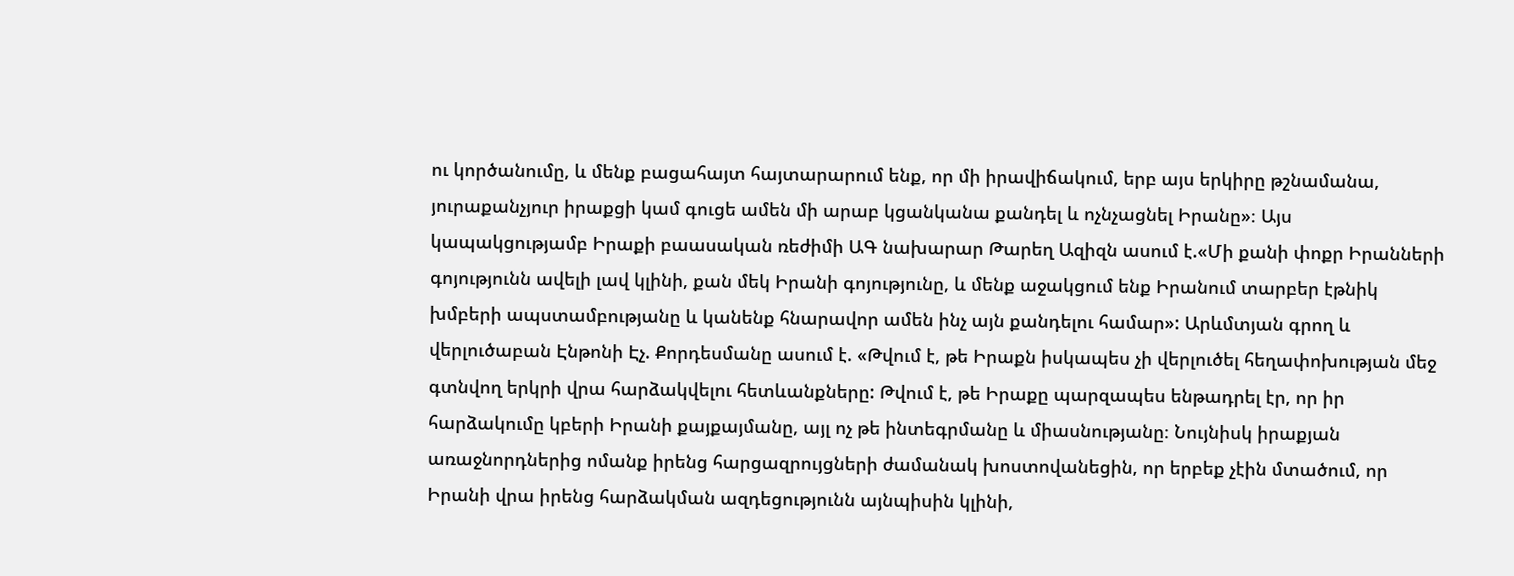ու կործանումը, և մենք բացահայտ հայտարարում ենք, որ մի իրավիճակում, երբ այս երկիրը թշնամանա, յուրաքանչյուր իրաքցի կամ գուցե ամեն մի արաբ կցանկանա քանդել և ոչնչացնել Իրանը»։ Այս կապակցությամբ Իրաքի բաասական ռեժիմի ԱԳ նախարար Թարեղ Ազիզն ասում է.«Մի քանի փոքր Իրանների գոյությունն ավելի լավ կլինի, քան մեկ Իրանի գոյությունը, և մենք աջակցում ենք Իրանում տարբեր էթնիկ խմբերի ապստամբությանը և կանենք հնարավոր ամեն ինչ այն քանդելու համար»: Արևմտյան գրող և վերլուծաբան Էնթոնի Էչ. Քորդեսմանը ասում է. «Թվում է, թե Իրաքն իսկապես չի վերլուծել հեղափոխության մեջ գտնվող երկրի վրա հարձակվելու հետևանքները: Թվում է, թե Իրաքը պարզապես ենթադրել էր, որ իր հարձակումը կբերի Իրանի քայքայմանը, այլ ոչ թե ինտեգրմանը և միասնությանը։ Նույնիսկ իրաքյան առաջնորդներից ոմանք իրենց հարցազրույցների ժամանակ խոստովանեցին, որ երբեք չէին մտածում, որ Իրանի վրա իրենց հարձակման ազդեցությունն այնպիսին կլինի,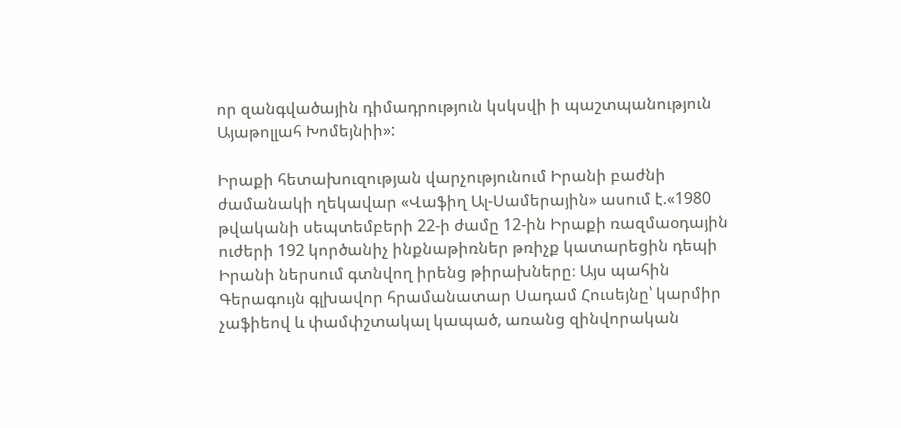որ զանգվածային դիմադրություն կսկսվի ի պաշտպանություն Այաթոլլահ Խոմեյնիի»:

Իրաքի հետախուզության վարչությունում Իրանի բաժնի ժամանակի ղեկավար «Վաֆիղ Ալ-Սամերային» ասում է.«1980 թվականի սեպտեմբերի 22-ի ժամը 12-ին Իրաքի ռազմաօդային ուժերի 192 կործանիչ ինքնաթիռներ թռիչք կատարեցին դեպի Իրանի ներսում գտնվող իրենց թիրախները։ Այս պահին Գերագույն գլխավոր հրամանատար Սադամ Հուսեյնը՝ կարմիր չաֆիեով և փամփշտակալ կապած, առանց զինվորական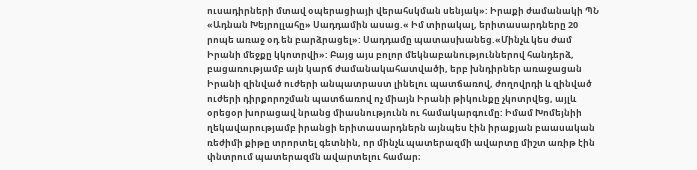ուսադիրների մտավ օպերացիայի վերահսկման սենյակ»: Իրաքի ժամանակի ՊՆ «Ադնան Խեյրոլլահը» Սադդամին ասաց.« Իմ տիրակալ, երիտասարդները 20 րոպե առաջ օդ են բարձրացել»: Սադդամը պատասխանեց.«Մինչև կես ժամ Իրանի մեջքը կկոտրվի»: Բայց այս բոլոր մեկնաբանություններով հանդերձ, բացառությամբ այն կարճ ժամանակահատվածի, երբ խնդիրներ առաջացան Իրանի զինված ուժերի անպատրաստ լինելու պատճառով, ժողովրդի և զինված ուժերի դիրքորոշման պատճառով ոչ միայն Իրանի թիկունքը չկոտրվեց, այլև օրեցօր խորացավ նրանց միասնությունն ու համակարգումը: Իմամ Խոմեյնիի ղեկավարությամբ իրանցի երիտասարդներն այնպես էին իրաքյան բաասական ռեժիմի քիթը տրորտել գետնին, որ մինչև պատերազմի ավարտը միշտ առիթ էին փնտրում պատերազմն ավարտելու համար։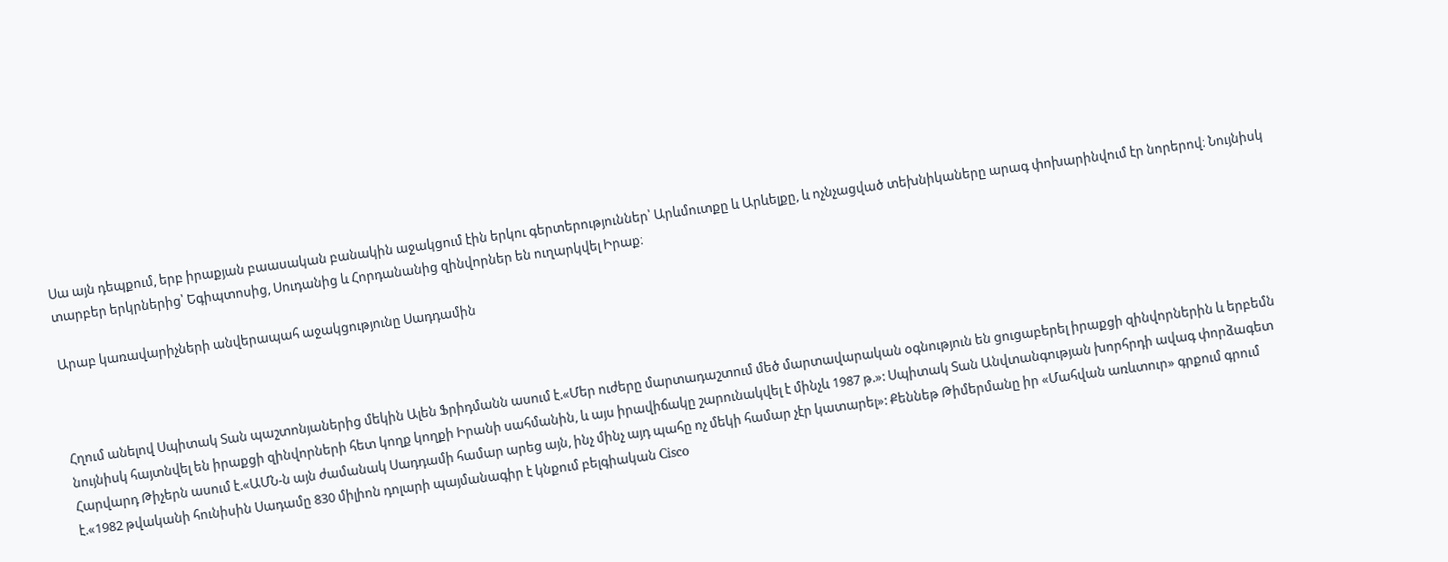Սա այն դեպքում, երբ իրաքյան բաասական բանակին աջակցում էին երկու գերտերություններ՝ Արևմուտքը և Արևելքը, և ոչնչացված տեխնիկաները արագ փոխարինվում էր նորերով։ Նույնիսկ տարբեր երկրներից՝ Եգիպտոսից, Սուդանից և Հորդանանից զինվորներ են ուղարկվել Իրաք։

Արաբ կառավարիչների անվերապահ աջակցությունը Սադդամին



Հղում անելով Սպիտակ Տան պաշտոնյաներից մեկին Ալեն Ֆրիդմանն ասում է.«Մեր ուժերը մարտադաշտում մեծ մարտավարական օգնություն են ցուցաբերել իրաքցի զինվորներին և երբեմն նույնիսկ հայտնվել են իրաքցի զինվորների հետ կողք կողքի Իրանի սահմանին, և այս իրավիճակը շարունակվել է մինչև 1987 թ.»: Սպիտակ Տան Անվտանգության խորհրդի ավագ փորձագետ Հարվարդ Թիչերն ասում է.«ԱՄՆ-ն այն ժամանակ Սադդամի համար արեց այն, ինչ մինչ այդ պահը ոչ մեկի համար չէր կատարել»: Քեննեթ Թիմերմանը իր «Մահվան առևտուր» գրքում գրում է.«1982 թվականի հունիսին Սադամը 830 միլիոն դոլարի պայմանագիր է կնքում բելգիական Cisco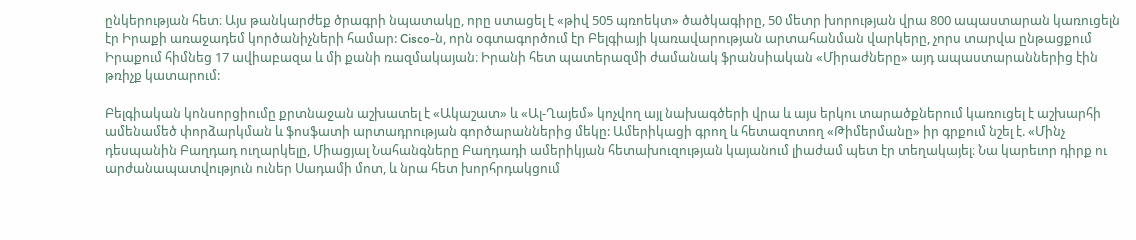ընկերության հետ։ Այս թանկարժեք ծրագրի նպատակը, որը ստացել է «թիվ 505 պռոեկտ» ծածկագիրը, 50 մետր խորության վրա 800 ապաստարան կառուցելն էր Իրաքի առաջադեմ կործանիչների համար: Cisco-ն, որն օգտագործում էր Բելգիայի կառավարության արտահանման վարկերը, չորս տարվա ընթացքում Իրաքում հիմնեց 17 ավիաբազա և մի քանի ռազմակայան։ Իրանի հետ պատերազմի ժամանակ ֆրանսիական «Միրաժները» այդ ապաստարաններից էին թռիչք կատարում:

Բելգիական կոնսորցիումը քրտնաջան աշխատել է «Ակաշատ» և «Ալ-Ղայեմ» կոչվող այլ նախագծերի վրա և այս երկու տարածքներում կառուցել է աշխարհի ամենամեծ փորձարկման և ֆոսֆատի արտադրության գործարաններից մեկը: Ամերիկացի գրող և հետազոտող «Թիմերմանը» իր գրքում նշել է. «Մինչ դեսպանին Բաղդադ ուղարկելը, Միացյալ Նահանգները Բաղդադի ամերիկյան հետախուզության կայանում լիաժամ պետ էր տեղակայել։ Նա կարեւոր դիրք ու արժանապատվություն ուներ Սադամի մոտ, և նրա հետ խորհրդակցում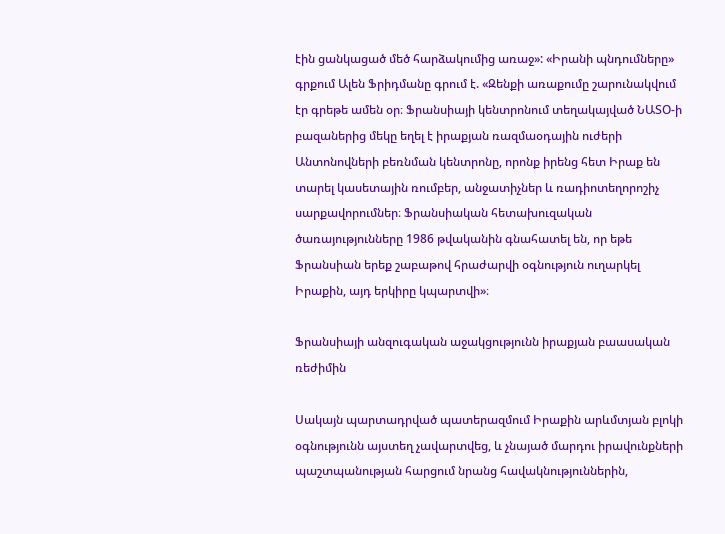էին ցանկացած մեծ հարձակումից առաջ»: «Իրանի պնդումները» գրքում Ալեն Ֆրիդմանը գրում է. «Զենքի առաքումը շարունակվում էր գրեթե ամեն օր։ Ֆրանսիայի կենտրոնում տեղակայված ՆԱՏՕ-ի բազաներից մեկը եղել է իրաքյան ռազմաօդային ուժերի Անտոնովների բեռնման կենտրոնը, որոնք իրենց հետ Իրաք են տարել կասետային ռումբեր, անջատիչներ և ռադիոտեղորոշիչ սարքավորումներ։ Ֆրանսիական հետախուզական ծառայությունները 1986 թվականին գնահատել են, որ եթե Ֆրանսիան երեք շաբաթով հրաժարվի օգնություն ուղարկել Իրաքին, այդ երկիրը կպարտվի»։

Ֆրանսիայի անզուգական աջակցությունն իրաքյան բաասական ռեժիմին

Սակայն պարտադրված պատերազմում Իրաքին արևմտյան բլոկի օգնությունն այստեղ չավարտվեց, և չնայած մարդու իրավունքների պաշտպանության հարցում նրանց հավակնություններին,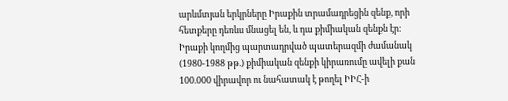արևմտյան երկրները Իրաքին տրամադրեցին զենք, որի հետքերը դեռևս մնացել են, և դա քիմիական զենքն էր։ Իրաքի կողմից պարտադրված պատերազմի ժամանակ (1980-1988 թթ.) քիմիական զենքի կիրառումը ավելի քան 100.000 վիրավոր ու նահատակ է թողել ԻԻՀ-ի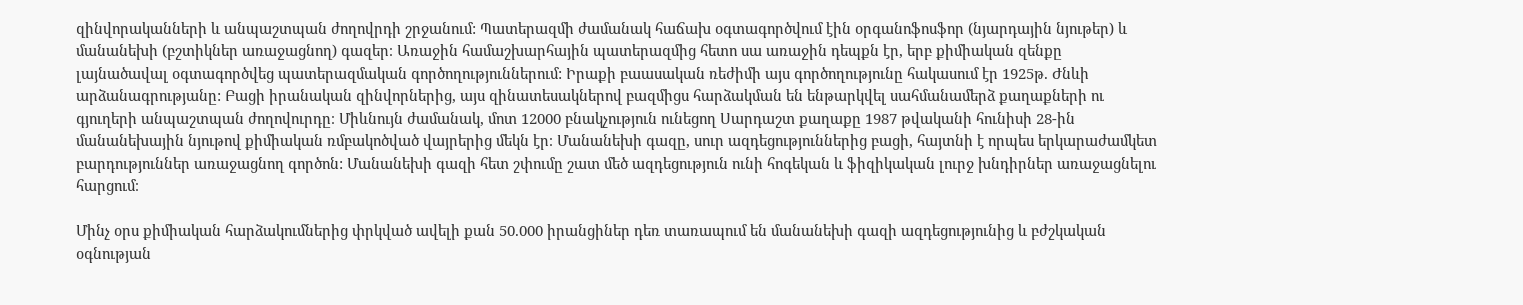զինվորականների և անպաշտպան ժողովրդի շրջանում: Պատերազմի ժամանակ հաճախ օգտագործվում էին օրգանոֆոսֆոր (նյարդային նյութեր) և մանանեխի (բշտիկներ առաջացնող) գազեր։ Առաջին համաշխարհային պատերազմից հետո սա առաջին դեպքն էր, երբ քիմիական զենքը լայնածավալ օգտագործվեց պատերազմական գործողություններում: Իրաքի բաասական ռեժիմի այս գործողությունը հակասում էր 1925թ. Ժնևի արձանագրությանը: Բացի իրանական զինվորներից, այս զինատեսակներով բազմիցս հարձակման են ենթարկվել սահմանամերձ քաղաքների ու գյուղերի անպաշտպան ժողովուրդը։ Միևնույն ժամանակ, մոտ 12000 բնակչություն ունեցող Սարդաշտ քաղաքը 1987 թվականի հունիսի 28-ին մանանեխային նյութով քիմիական ռմբակոծված վայրերից մեկն էր։ Մանանեխի գազը, սուր ազդեցություններից բացի, հայտնի է որպես երկարաժամկետ բարդություններ առաջացնող գործոն: Մանանեխի գազի հետ շփումը շատ մեծ ազդեցություն ունի հոգեկան և ֆիզիկական լուրջ խնդիրներ առաջացնելու հարցում։

Մինչ օրս քիմիական հարձակումներից փրկված ավելի քան 50.000 իրանցիներ դեռ տառապում են մանանեխի գազի ազդեցությունից և բժշկական օգնության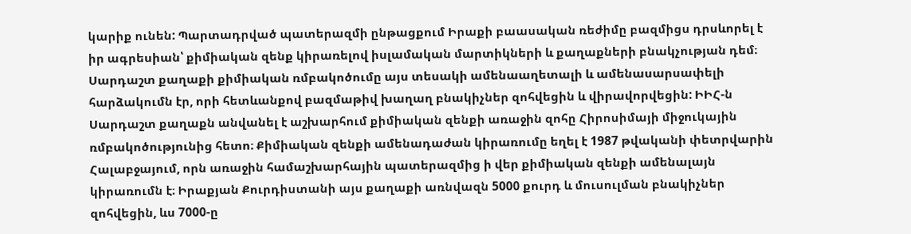կարիք ունեն: Պարտադրված պատերազմի ընթացքում Իրաքի բաասական ռեժիմը բազմիցս դրսևորել է իր ագրեսիան՝ քիմիական զենք կիրառելով իսլամական մարտիկների և քաղաքների բնակչության դեմ։ Սարդաշտ քաղաքի քիմիական ռմբակոծումը այս տեսակի ամենաաղետալի և ամենասարսափելի հարձակումն էր, որի հետևանքով բազմաթիվ խաղաղ բնակիչներ զոհվեցին և վիրավորվեցին: ԻԻՀ-ն Սարդաշտ քաղաքն անվանել է աշխարհում քիմիական զենքի առաջին զոհը Հիրոսիմայի միջուկային ռմբակոծությունից հետո։ Քիմիական զենքի ամենադաժան կիրառումը եղել է 1987 թվականի փետրվարին Հալաբջայում, որն առաջին համաշխարհային պատերազմից ի վեր քիմիական զենքի ամենալայն կիրառումն է։ Իրաքյան Քուրդիստանի այս քաղաքի առնվազն 5000 քուրդ և մուսուլման բնակիչներ զոհվեցին, ևս 7000-ը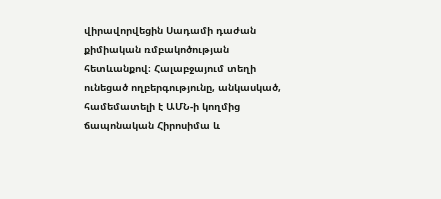վիրավորվեցին Սադամի դաժան քիմիական ռմբակոծության հետևանքով։ Հալաբջայում տեղի ունեցած ողբերգությունը, անկասկած, համեմատելի է ԱՄՆ-ի կողմից ճապոնական Հիրոսիմա և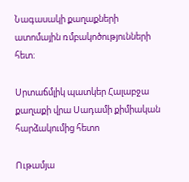Նագասակի քաղաքների ատոմային ռմբակոծությունների հետ։

Սրտաճմլիկ պատկեր Հալաբջա քաղաքի վրա Սադամի քիմիական հարձակումից հետո

Ութամյա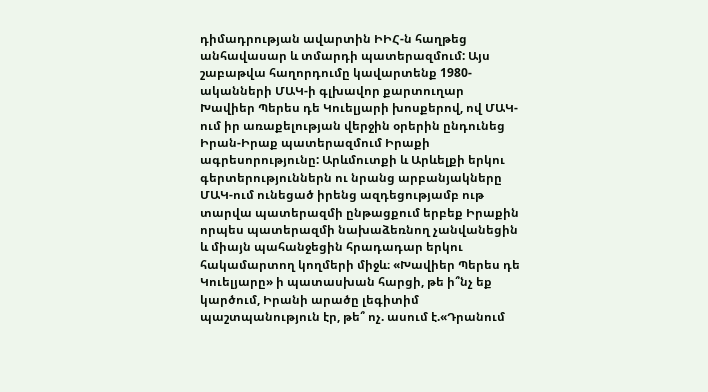դիմադրության ավարտին ԻԻՀ-ն հաղթեց անհավասար և տմարդի պատերազմում: Այս շաբաթվա հաղորդումը կավարտենք 1980-ականների ՄԱԿ-ի գլխավոր քարտուղար  Խավիեր Պերես դե Կուելյարի խոսքերով, ով ՄԱԿ-ում իր առաքելության վերջին օրերին ընդունեց Իրան-Իրաք պատերազմում Իրաքի ագրեսորությունը: Արևմուտքի և Արևելքի երկու գերտերություններն ու նրանց արբանյակները ՄԱԿ-ում ունեցած իրենց ազդեցությամբ ութ տարվա պատերազմի ընթացքում երբեք Իրաքին որպես պատերազմի նախաձեռնող չանվանեցին և միայն պահանջեցին հրադադար երկու հակամարտող կողմերի միջև։ «Խավիեր Պերես դե Կուելյարը» ի պատասխան հարցի, թե ի՞նչ եք կարծում, Իրանի արածը լեգիտիմ պաշտպանություն էր, թե՞ ոչ. ասում է.«Դրանում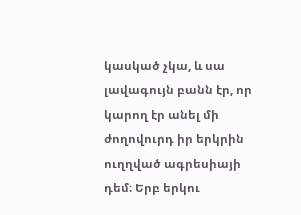կասկած չկա, և սա լավագույն բանն էր, որ կարող էր անել մի ժողովուրդ իր երկրին ուղղված ագրեսիայի դեմ։ Երբ երկու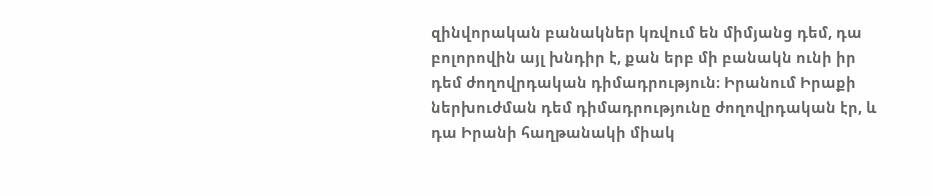զինվորական բանակներ կռվում են միմյանց դեմ, դա բոլորովին այլ խնդիր է, քան երբ մի բանակն ունի իր դեմ ժողովրդական դիմադրություն։ Իրանում Իրաքի ներխուժման դեմ դիմադրությունը ժողովրդական էր, և դա Իրանի հաղթանակի միակ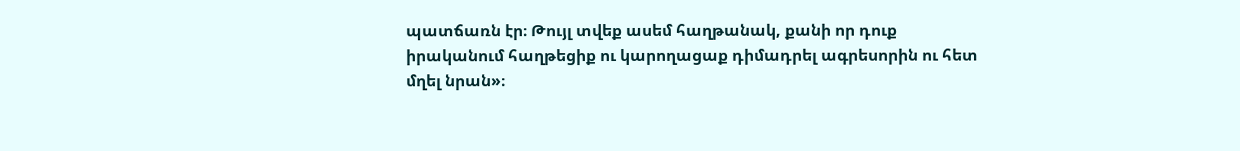պատճառն էր։ Թույլ տվեք ասեմ հաղթանակ, քանի որ դուք իրականում հաղթեցիք ու կարողացաք դիմադրել ագրեսորին ու հետ մղել նրան»։